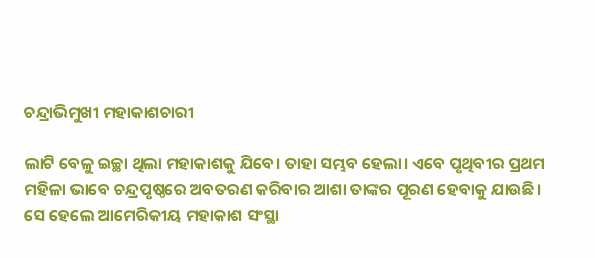ଚନ୍ଦ୍ରାଭିମୁଖୀ ମହାକାଶଚାରୀ

ଲାଟି ବେଳୁ ଇଚ୍ଛା ଥିଲା ମହାକାଶକୁ ଯିବେ। ତାହା ସମ୍ଭବ ହେଲା। ଏବେ ପୃଥିବୀର ପ୍ରଥମ ମହିଳା ଭାବେ ଚନ୍ଦ୍ରପୃଷ୍ଠରେ ଅବତରଣ କରିବାର ଆଶା ତାଙ୍କର ପୂରଣ ହେବାକୁ ଯାଉଛି। ସେ ହେଲେ ଆମେରିକୀୟ ମହାକାଶ ସଂସ୍ଥା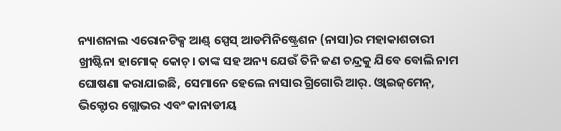ନ୍ୟାଶନାଲ ଏରୋନଟିକ୍ସ ଆଣ୍ଡ୍‌ ସ୍ପେସ୍‌ ଆଡମିନିଷ୍ଟ୍ରେଶନ (ନାସା)ର ମହାକାଶଚାରୀ ଖ୍ରୀଷ୍ଟିନା ହାମୋକ୍‌ କୋଚ୍‌। ତାଙ୍କ ସହ ଅନ୍ୟ ଯେଉଁ ତିନି ଜଣ ଚନ୍ଦ୍ରକୁ ଯିବେ ବୋଲି ନାମ ଘୋଷଣା କରାଯାଇଛି, ସେମାନେ ହେଲେ ନାସାର ଗ୍ରିଗୋରି ଆର୍‌. ଓ୍ବାଇଜ୍‌ମେନ୍‌, ଭିକ୍ଟୋର ଗ୍ଲୋଭର ଏବଂ କାନାଡୀୟ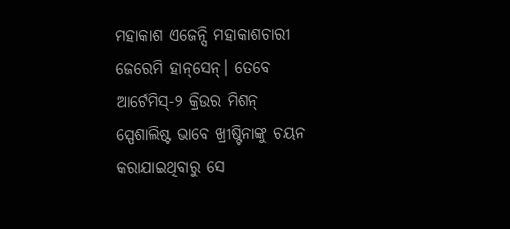ମହାକାଶ ଏଜେନ୍ସି ମହାକାଶଚାରୀ ଜେରେମି ହାନ୍‌ସେନ୍‌। ତେବେ ଆର୍ଟେମିସ୍‌-୨ କ୍ରିଉର ମିଶନ୍‌ ସ୍ପେଶାଲିଷ୍ଟ ଭାବେ ଖ୍ରୀଷ୍ଟିନାଙ୍କୁ ଚୟନ କରାଯାଇଥିବାରୁ ସେ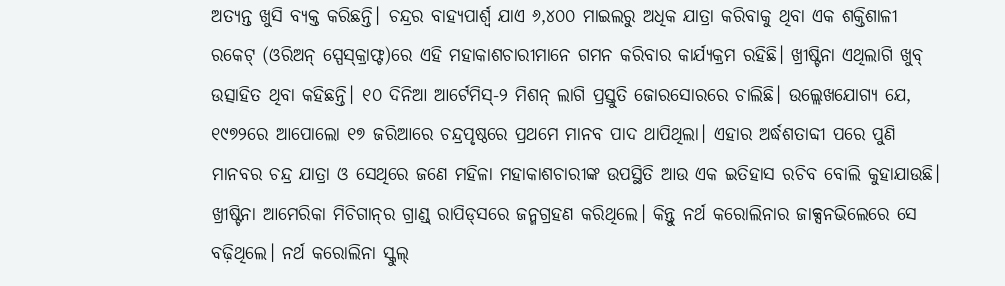ଅତ୍ୟନ୍ତ ଖୁସି ବ୍ୟକ୍ତ କରିଛନ୍ତି। ଚନ୍ଦ୍ରର ବାହ୍ୟପାର୍ଶ୍ୱ ଯାଏ ୬,୪୦୦ ମାଇଲରୁ ଅଧିକ ଯାତ୍ରା କରିବାକୁ ଥିବା ଏକ ଶକ୍ତିଶାଳୀ ରକେଟ୍‌ (ଓରିଅନ୍‌ ସ୍ପେସ୍‌କ୍ରାଫ୍ଟ)ରେ ଏହି ମହାକାଶଚାରୀମାନେ ଗମନ କରିବାର କାର୍ଯ୍ୟକ୍ରମ ରହିଛି। ଖ୍ରୀଷ୍ଟିନା ଏଥିଲାଗି ଖୁବ୍‌ ଉତ୍ସାହିତ ଥିବା କହିଛନ୍ତି। ୧୦ ଦିନିଆ ଆର୍ଟେମିସ୍‌-୨ ମିଶନ୍‌ ଲାଗି ପ୍ରସ୍ତୁତି ଜୋରସୋରରେ ଚାଲିଛି। ଉଲ୍ଲେଖଯୋଗ୍ୟ ଯେ, ୧୯୭୨ରେ ଆପୋଲୋ ୧୭ ଜରିଆରେ ଚନ୍ଦ୍ରପୃଷ୍ଠରେ ପ୍ରଥମେ ମାନବ ପାଦ ଥାପିଥିଲା। ଏହାର ଅର୍ଦ୍ଧଶତାବ୍ଦୀ ପରେ ପୁଣି ମାନବର ଚନ୍ଦ୍ର ଯାତ୍ରା ଓ ସେଥିରେ ଜଣେ ମହିଳା ମହାକାଶଚାରୀଙ୍କ ଉପସ୍ଥିତି ଆଉ ଏକ ଇତିହାସ ରଚିବ ବୋଲି କୁହାଯାଉଛି।
ଖ୍ରୀଷ୍ଟିନା ଆମେରିକା ମିଚିଗାନ୍‌ର ଗ୍ରାଣ୍ଡ୍‌ ରାପିଡ୍‌ସରେ ଜନ୍ମଗ୍ରହଣ କରିଥିଲେ। କିନ୍ତୁ ନର୍ଥ କରୋଲିନାର ଜାକ୍ସନଭିଲେରେ ସେ ବଢ଼ିଥିଲେ। ନର୍ଥ କରୋଲିନା ସ୍କୁଲ୍‌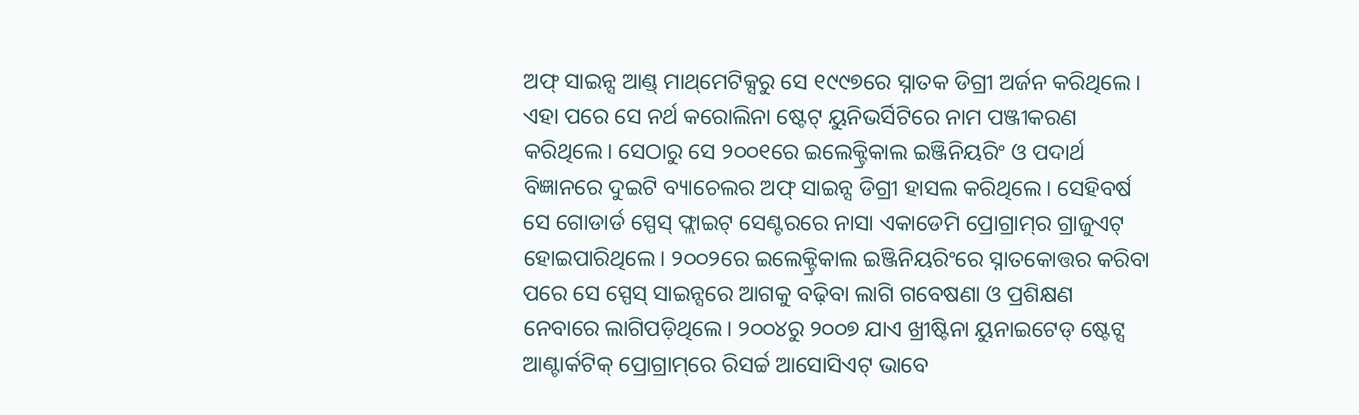ଅଫ୍‌ ସାଇନ୍ସ ଆଣ୍ଡ୍‌ ମାଥ୍‌ମେଟିକ୍ସରୁ ସେ ୧୯୯୭ରେ ସ୍ନାତକ ଡିଗ୍ରୀ ଅର୍ଜନ କରିଥିଲେ। ଏହା ପରେ ସେ ନର୍ଥ କରୋଲିନା ଷ୍ଟେଟ୍‌ ୟୁନିଭର୍ସିଟିରେ ନାମ ପଞ୍ଜୀକରଣ କରିଥିଲେ। ସେଠାରୁ ସେ ୨୦୦୧ରେ ଇଲେକ୍ଟ୍ରିକାଲ ଇଞ୍ଜିନିୟରିଂ ଓ ପଦାର୍ଥ ବିଜ୍ଞାନରେ ଦୁଇଟି ବ୍ୟାଚେଲର ଅଫ୍‌ ସାଇନ୍ସ ଡିଗ୍ରୀ ହାସଲ କରିଥିଲେ। ସେହିବର୍ଷ ସେ ଗୋଡାର୍ଡ ସ୍ପେସ୍‌ ଫ୍ଲାଇଟ୍‌ ସେଣ୍ଟରରେ ନାସା ଏକାଡେମି ପ୍ରୋଗ୍ରାମ୍‌ର ଗ୍ରାଜୁଏଟ୍‌ ହୋଇପାରିଥିଲେ। ୨୦୦୨ରେ ଇଲେକ୍ଟ୍ରିକାଲ ଇଞ୍ଜିନିୟରିଂରେ ସ୍ନାତକୋତ୍ତର କରିବା ପରେ ସେ ସ୍ପେସ୍‌ ସାଇନ୍ସରେ ଆଗକୁ ବଢ଼ିବା ଲାଗି ଗବେଷଣା ଓ ପ୍ରଶିକ୍ଷଣ ନେବାରେ ଲାଗିପଡ଼ିଥିଲେ। ୨୦୦୪ରୁ ୨୦୦୭ ଯାଏ ଖ୍ରୀଷ୍ଟିନା ୟୁନାଇଟେଡ୍‌ ଷ୍ଟେଟ୍ସ ଆଣ୍ଟାର୍କଟିକ୍‌ ପ୍ରୋଗ୍ରାମ୍‌ରେ ରିସର୍ଚ୍ଚ ଆସୋସିଏଟ୍‌ ଭାବେ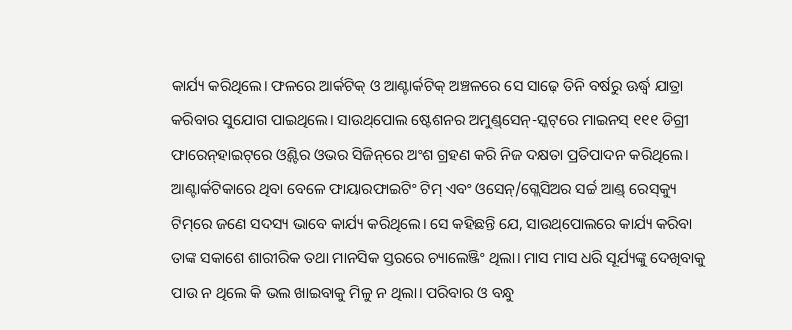କାର୍ଯ୍ୟ କରିଥିଲେ। ଫଳରେ ଆର୍କଟିକ୍‌ ଓ ଆଣ୍ଟାର୍କଟିକ୍‌ ଅଞ୍ଚଳରେ ସେ ସାଢ଼େ ତିନି ବର୍ଷରୁ ଊର୍ଦ୍ଧ୍ୱ ଯାତ୍ରା କରିବାର ସୁଯୋଗ ପାଇଥିଲେ। ସାଉଥ୍‌ପୋଲ ଷ୍ଟେଶନର ଅମୁଣ୍ଡ୍‌ସେନ୍‌-ସ୍କଟ୍‌ରେ ମାଇନସ୍‌ ୧୧୧ ଡିଗ୍ରୀ ଫାରେନ୍‌ହାଇଟ୍‌ରେ ଓ୍ବିଣ୍ଟର ଓଭର ସିଜିନ୍‌ରେ ଅଂଶ ଗ୍ରହଣ କରି ନିଜ ଦକ୍ଷତା ପ୍ରତିପାଦନ କରିଥିଲେ। ଆଣ୍ଟାର୍କଟିକାରେ ଥିବା ବେଳେ ଫାୟାରଫାଇଟିଂ ଟିମ୍‌ ଏବଂ ଓସେନ୍‌/ଗ୍ଲେସିଅର ସର୍ଚ୍ଚ ଆଣ୍ଡ୍‌ ରେସ୍‌କ୍ୟୁ ଟିମ୍‌ରେ ଜଣେ ସଦସ୍ୟ ଭାବେ କାର୍ଯ୍ୟ କରିଥିଲେ। ସେ କହିଛନ୍ତି ଯେ, ସାଉଥ୍‌ପୋଲରେ କାର୍ଯ୍ୟ କରିବା ତାଙ୍କ ସକାଶେ ଶାରୀରିକ ତଥା ମାନସିକ ସ୍ତରରେ ଚ୍ୟାଲେଞ୍ଜିଂ ଥିଲା। ମାସ ମାସ ଧରି ସୂର୍ଯ୍ୟଙ୍କୁ ଦେଖିବାକୁ ପାଉ ନ ଥିଲେ କି ଭଲ ଖାଇବାକୁ ମିଳୁ ନ ଥିଲା। ପରିବାର ଓ ବନ୍ଧୁ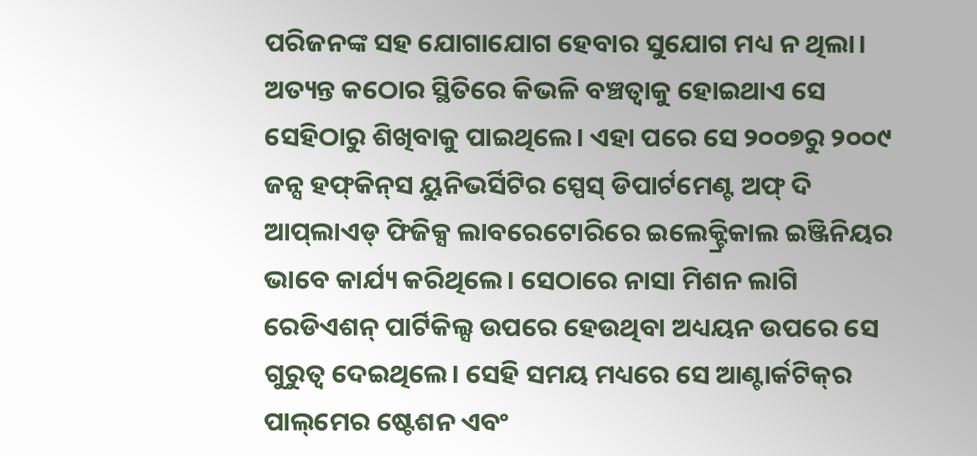ପରିଜନଙ୍କ ସହ ଯୋଗାଯୋଗ ହେବାର ସୁଯୋଗ ମଧ୍ୟ ନ ଥିଲା। ଅତ୍ୟନ୍ତ କଠୋର ସ୍ଥିତିରେ କିଭଳି ବଞ୍ଚତ୍ବାକୁ ହୋଇଥାଏ ସେ ସେହିଠାରୁ ଶିଖିବାକୁ ପାଇଥିଲେ। ଏହା ପରେ ସେ ୨୦୦୭ରୁ ୨୦୦୯ ଜନ୍ସ ହଫ୍‌କିନ୍‌ସ ୟୁନିଭର୍ସିଟିର ସ୍ପେସ୍‌ ଡିପାର୍ଟମେଣ୍ଟ ଅଫ୍‌ ଦି ଆପ୍‌ଲାଏଡ୍‌ ଫିଜିକ୍ସ ଲାବରେଟୋରିରେ ଇଲେକ୍ଟ୍ରିକାଲ ଇଞ୍ଜିନିୟର ଭାବେ କାର୍ଯ୍ୟ କରିଥିଲେ। ସେଠାରେ ନାସା ମିଶନ ଲାଗି ରେଡିଏଶନ୍‌ ପାର୍ଟିକିଲ୍ସ ଉପରେ ହେଉଥିବା ଅଧ୍ୟୟନ ଉପରେ ସେ ଗୁରୁତ୍ୱ ଦେଇଥିଲେ। ସେହି ସମୟ ମଧ୍ୟରେ ସେ ଆଣ୍ଟାର୍କଟିକ୍‌ର ପାଲ୍‌ମେର ଷ୍ଟେଶନ ଏବଂ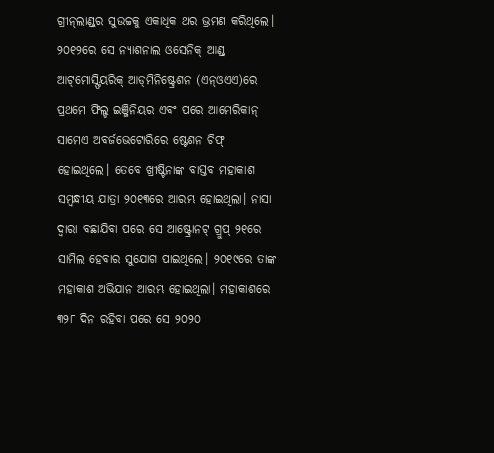ଗ୍ରୀନ୍‌ଲାଣ୍ଡ୍‌ର ସୁଉଚ୍ଚକୁ ଏକାଧିକ ଥର ଭ୍ରମଣ କରିଥିଲେ। ୨୦୧୨ରେ ସେ ନ୍ୟାଶନାଲ ଓସେନିକ୍‌ ଆଣ୍ଡ୍‌ ଆଟ୍‌ମୋସ୍ଫିୟରିକ୍‌ ଆଡ୍‌ମିନିଷ୍ଟ୍ରେଶନ (ଏନ୍‌ଓଏଏ)ରେ ପ୍ରଥମେ ଫିଲ୍ଡ ଇଞ୍ଜିନିୟର ଏବଂ ପରେ ଆମେରିକାନ୍‌ ସାମେଏ ଅବର୍ଜଭେଟୋରିରେ ଷ୍ଟେଶନ ଚିଫ୍‌ ହୋଇଥିଲେ। ତେବେ ଖ୍ରୀଷ୍ଟିନାଙ୍କ ବାସ୍ତବ ମହାକାଶ ସମ୍ବନ୍ଧୀୟ ଯାତ୍ରା ୨୦୧୩ରେ ଆରମ୍ଭ ହୋଇଥିଲା। ନାସା ଦ୍ୱାରା ବଛାଯିବା ପରେ ସେ ଆଷ୍ଟ୍ରୋନଟ୍‌ ଗ୍ରୁପ୍‌ ୨୧ରେ ସାମିଲ ହେବାର ସୁଯୋଗ ପାଇଥିଲେ। ୨୦୧୯ରେ ତାଙ୍କ ମହାକାଶ ଅଭିଯାନ ଆରମ୍ଭ ହୋଇଥିଲା। ମହାକାଶରେ ୩୨୮ ଦିନ ରହିବା ପରେ ସେ ୨୦୨୦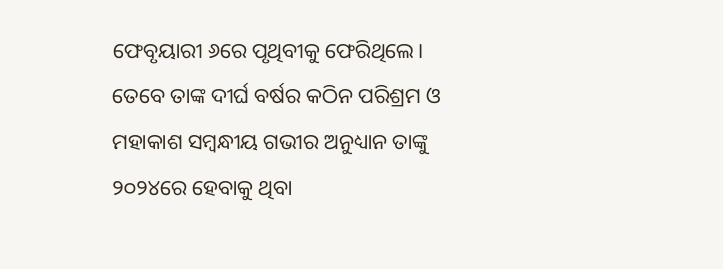ଫେବୃୟାରୀ ୬ରେ ପୃଥିବୀକୁ ଫେରିଥିଲେ। ତେବେ ତାଙ୍କ ଦୀର୍ଘ ବର୍ଷର କଠିନ ପରିଶ୍ରମ ଓ ମହାକାଶ ସମ୍ବନ୍ଧୀୟ ଗଭୀର ଅନୁଧ୍ୟାନ ତାଙ୍କୁ ୨୦୨୪ରେ ହେବାକୁ ଥିବା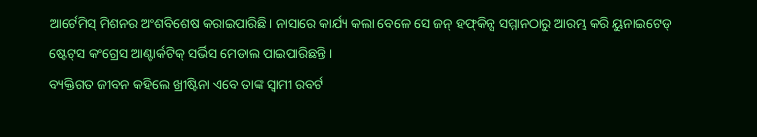ଆର୍ଟେମିସ୍‌ ମିଶନର ଅଂଶବିଶେଷ କରାଇପାରିଛି। ନାସାରେ କାର୍ଯ୍ୟ କଲା ବେଳେ ସେ ଜନ୍‌ ହଫ୍‌କିନ୍ସ ସମ୍ମାନଠାରୁ ଆରମ୍ଭ କରି ୟୁନାଇଟେଡ୍‌ ଷ୍ଟେଟ୍‌ସ କଂଗ୍ରେସ ଆଣ୍ଟାର୍କଟିକ୍‌ ସର୍ଭିସ ମେଡାଲ ପାଇପାରିଛନ୍ତି।
ବ୍ୟକ୍ତିଗତ ଜୀବନ କହିଲେ ଖ୍ରୀଷ୍ଟିନା ଏବେ ତାଙ୍କ ସ୍ବାମୀ ରବର୍ଟ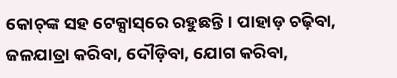କୋଚ୍‌ଙ୍କ ସହ ଟେକ୍ସାସ୍‌ରେ ରହୁଛନ୍ତି। ପାହାଡ଼ ଚଢ଼ିବା, ଜଳଯାତ୍ରା କରିବା, ଦୌଡ଼ିବା, ଯୋଗ କରିବା,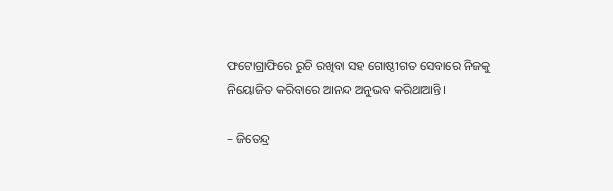ଫଟୋଗ୍ରାଫିରେ ରୁଚି ରଖିବା ସହ ଗୋଷ୍ଠୀଗତ ସେବାରେ ନିଜକୁ ନିୟୋଜିତ କରିବାରେ ଆନନ୍ଦ ଅନୁଭବ କରିଥାଆନ୍ତି।

– ଜିତେନ୍ଦ୍ର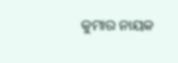କୁମାର ନାୟକ